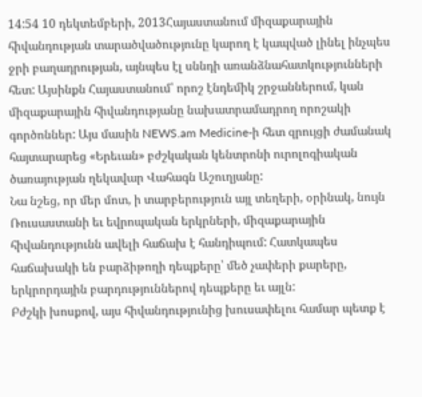14:54 10 դեկտեմբերի, 2013Հայաստանում միզաքարային հիվանդության տարածվածությունը կարող է կապված լինել ինչպես ջրի բաղադրության, այնպես էլ սննդի առանձնահատկությունների հետ: Այսինքն Հայաստանում՝ որոշ էնդեմիկ շրջաններում, կան միզաքարային հիվանդությանը նախատրամադրող որոշակի գործոններ: Այս մասին NEWS.am Medicine-ի հետ զրույցի ժամանակ հայտարարեց «Երեւան» բժշկական կենտրոնի ուրոլոգիական ծառայության ղեկավար Վահագն Աշուղյանը:
Նա նշեց, որ մեր մոտ, ի տարբերություն այլ տեղերի, օրինակ, նույն Ռուսաստանի եւ եվրոպական երկրների, միզաքարային հիվանդությունն ավելի հաճախ է հանդիպում: Հատկապես հաճախակի են բարձիթողի դեպքերը՝ մեծ չափերի քարերը, երկրորդային բարդություններով դեպքերը եւ այլն:
Բժշկի խոսքով, այս հիվանդությունից խուսափելու համար պետք է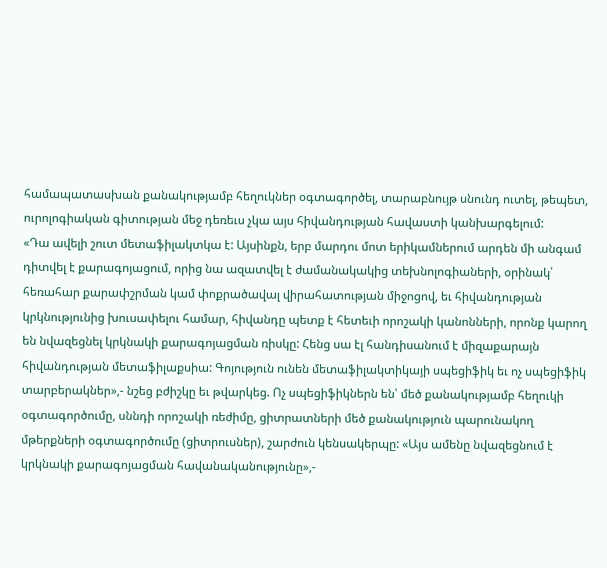համապատասխան քանակությամբ հեղուկներ օգտագործել, տարաբնույթ սնունդ ուտել, թեպետ, ուրոլոգիական գիտության մեջ դեռեւս չկա այս հիվանդության հավաստի կանխարգելում:
«Դա ավելի շուտ մետաֆիլակտկա է: Այսինքն, երբ մարդու մոտ երիկամներում արդեն մի անգամ դիտվել է քարագոյացում, որից նա ազատվել է ժամանակակից տեխնոլոգիաների, օրինակ՝ հեռահար քարափշրման կամ փոքրածավալ վիրահատության միջոցով, եւ հիվանդության կրկնությունից խուսափելու համար, հիվանդը պետք է հետեւի որոշակի կանոնների, որոնք կարող են նվազեցնել կրկնակի քարագոյացման ռիսկը: Հենց սա էլ հանդիսանում է միզաքարայն հիվանդության մետաֆիլաքսիա: Գոյություն ունեն մետաֆիլակտիկայի սպեցիֆիկ եւ ոչ սպեցիֆիկ տարբերակներ»,- նշեց բժիշկը եւ թվարկեց. Ոչ սպեցիֆիկներն են՝ մեծ քանակությամբ հեղուկի օգտագործումը, սննդի որոշակի ռեժիմը, ցիտրատների մեծ քանակություն պարունակող մթերքների օգտագործումը (ցիտրուսներ), շարժուն կենսակերպը: «Այս ամենը նվազեցնում է կրկնակի քարագոյացման հավանականությունը»,-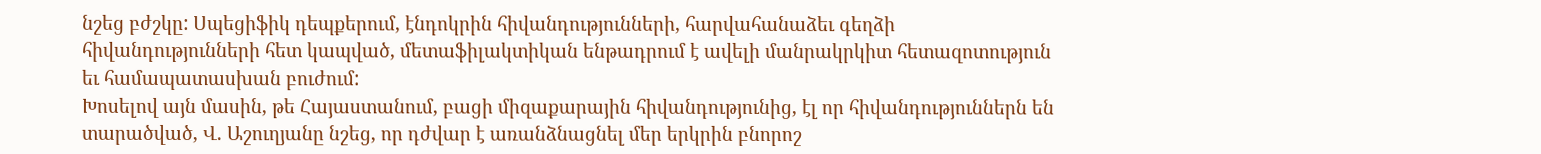նշեց բժշկը: Սպեցիֆիկ դեպքերում, էնդոկրին հիվանդությունների, հարվահանաձեւ գեղձի հիվանդությունների հետ կապված, մետաֆիլակտիկան ենթադրում է ավելի մանրակրկիտ հետազոտություն եւ համապատասխան բուժում:
Խոսելով այն մասին, թե Հայաստանում, բացի միզաքարային հիվանդությունից, էլ որ հիվանդություններն են տարածված, Վ. Աշուղյանը նշեց, որ դժվար է առանձնացնել մեր երկրին բնորոշ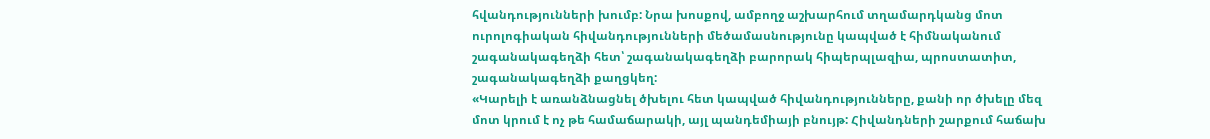հվանդությունների խումբ: Նրա խոսքով, ամբողջ աշխարհում տղամարդկանց մոտ ուրոլոգիական հիվանդությունների մեծամասնությունը կապված է հիմնականում շագանակագեղձի հետ՝ շագանակագեղձի բարորակ հիպերպլազիա, պրոստատիտ, շագանակագեղձի քաղցկեղ:
«Կարելի է առանձնացնել ծխելու հետ կապված հիվանդությունները, քանի որ ծխելը մեզ մոտ կրում է ոչ թե համաճարակի, այլ պանդեմիայի բնույթ: Հիվանդների շարքում հաճախ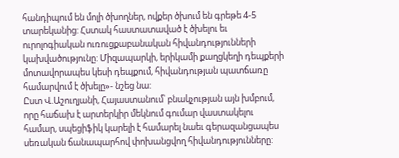հանդիպում են մոլի ծխողներ, ովքեր ծխում են գրեթե 4-5 տարեկանից: Հստակ հաստատաված է ծխելու եւ ուրոլոգիական ուռուցքաբանական հիվանդությունների կախվածությունը: Միզապարկի, երիկամի քաղցկեղի դեպքերի մոտավորապես կեսի դեպքում, հիվանդության պատճառը համարվում է ծխելը»- նշեց նա:
Ըստ Վ.Աշուղյանի, Հայաստանում՝ բնակչության այն խմբում, որը հաճախ է արտերկիր մեկնում գումար վաստակելու համար, սպեցիֆիկ կարելի է համարել նաեւ գերազանցապես սեռական ճանապարհով փոխանցվող հիվանդությունները: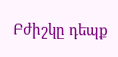Բժիշկը դեպք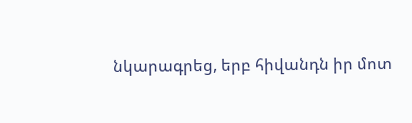նկարագրեց, երբ հիվանդն իր մոտ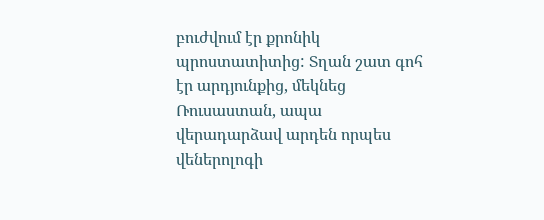բուժվում էր քրոնիկ պրոստատիտից: Տղան շատ գոհ էր արդյունքից, մեկնեց Ռուսաստան, ապա վերադարձավ արդեն որպես վեներոլոգի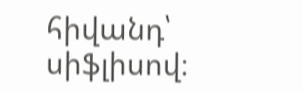հիվանդ՝ սիֆլիսով։